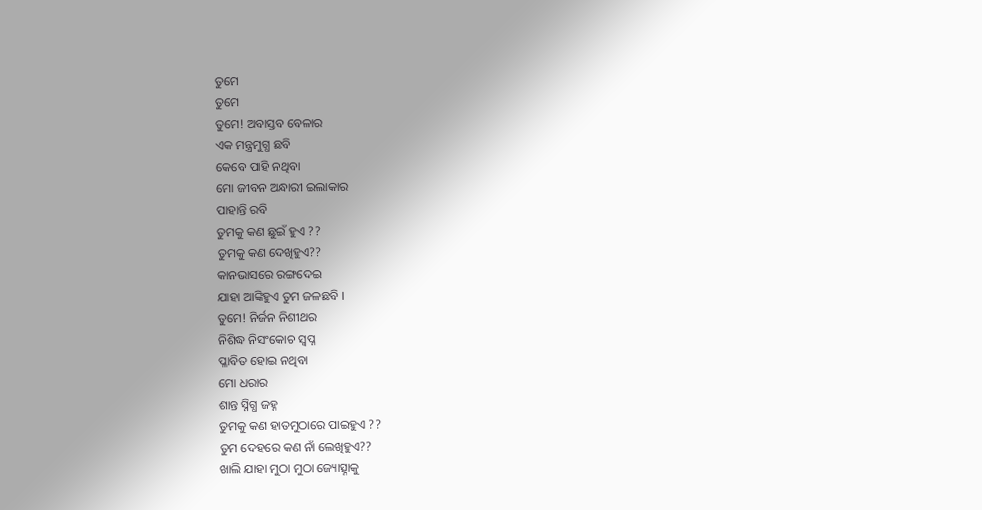ତୁମେ
ତୁମେ
ତୁମେ! ଅବାସ୍ତବ ବେଳାର
ଏକ ମନ୍ତ୍ରମୁଗ୍ଧ ଛବି
କେବେ ପାହି ନଥିବା
ମୋ ଜୀବନ ଅନ୍ଧାରୀ ଇଲାକାର
ପାହାନ୍ତି ରବି
ତୁମକୁ କଣ ଛୁଇଁ ହୁଏ ??
ତୁମକୁ କଣ ଦେଖିହୁଏ??
କାନଭାସରେ ରଙ୍ଗଦେଇ
ଯାହା ଆଙ୍କିହୁଏ ତୁମ ଜଳଛବି ।
ତୁମେ! ନିର୍ଜନ ନିଶୀଥର
ନିଶିଦ୍ଧ ନିସଂକୋଚ ସ୍ୱପ୍ନ
ପ୍ଳାବିତ ହୋଇ ନଥିବା
ମୋ ଧରାର
ଶାନ୍ତ ସ୍ନିଗ୍ଧ ଜହ୍ନ
ତୁମକୁ କଣ ହାତମୁଠାରେ ପାଇହୁଏ ??
ତୁମ ଦେହରେ କଣ ନାଁ ଲେଖିହୁଏ??
ଖାଲି ଯାହା ମୁଠା ମୁଠା ଜ୍ୟୋତ୍ସ୍ନାକୁ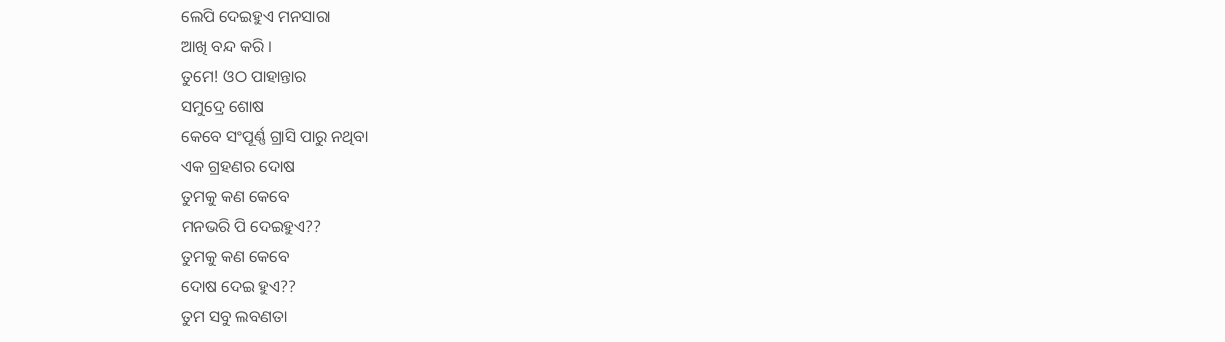ଲେପି ଦେଇହୁଏ ମନସାରା
ଆଖି ବନ୍ଦ କରି ।
ତୁମେ! ଓଠ ପାହାନ୍ତାର
ସମୁଦ୍ରେ ଶୋଷ
କେବେ ସଂପୂର୍ଣ୍ଣ ଗ୍ରାସି ପାରୁ ନଥିବା
ଏକ ଗ୍ରହଣର ଦୋଷ
ତୁମକୁ କଣ କେବେ
ମନଭରି ପି ଦେଇହୁଏ??
ତୁମକୁ କଣ କେବେ
ଦୋଷ ଦେଇ ହୁଏ??
ତୁମ ସବୁ ଲବଣତା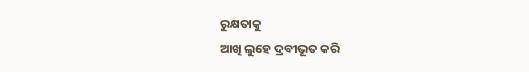ରୁକ୍ଷତାକୁ
ଆଖି ଲୁହେ ଦ୍ରବୀଭୂତ କରି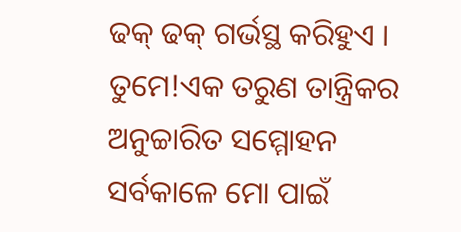ଢକ୍ ଢକ୍ ଗର୍ଭସ୍ଥ କରିହୁଏ ।
ତୁମେ!ଏକ ତରୁଣ ତାନ୍ତ୍ରିକର
ଅନୁଚ୍ଚାରିତ ସମ୍ମୋହନ
ସର୍ବକାଳେ ମୋ ପାଇଁ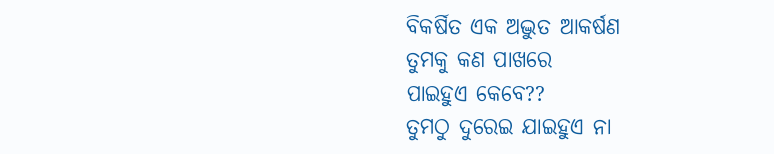ବିକର୍ଷିତ ଏକ ଅଦ୍ଭୁତ ଆକର୍ଷଣ
ତୁମକୁ କଣ ପାଖରେ
ପାଇହୁଏ କେବେ??
ତୁମଠୁ ଦୁରେଇ ଯାଇହୁଏ ନା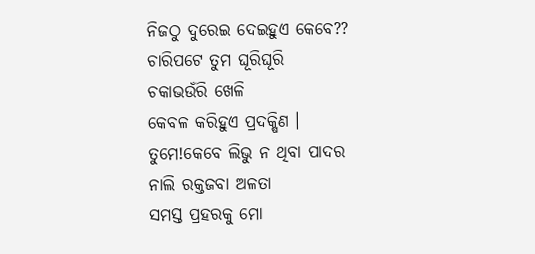ନିଜଠୁ ଦୁରେଇ ଦେଇହୁଏ କେବେ??
ଚାରିପଟେ ତୁମ ଘୂରିଘୂରି
ଚକାଭଉଁରି ଖେଳି
କେବଳ କରିହୁଏ ପ୍ରଦକ୍ଷିଣ ।
ତୁମେ!କେବେ ଲିଭୁ ନ ଥିବା ପାଦର
ନାଲି ରକ୍ତଜବା ଅଳତା
ସମସ୍ତ ପ୍ରହରକୁ ମୋ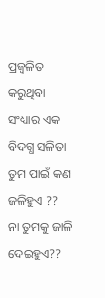ପ୍ରଜ୍ୱଳିତ କରୁଥିବା
ସଂଧ୍ୟାର ଏକ ବିଦଗ୍ଧ ସଳିତା
ତୁମ ପାଇଁ କଣ ଜଳିହୁଏ ??
ନା ତୁମକୁ ଜାଳି ଦେଇହୁଏ??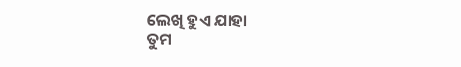ଲେଖି ହୁଏ ଯାହା
ତୁମ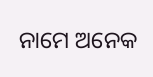ନାମେ ଅନେକ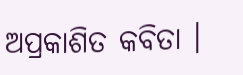ଅପ୍ରକାଶିତ କବିତା ।